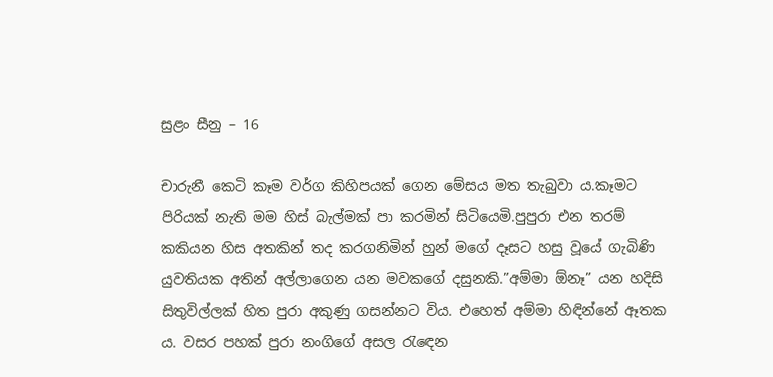සුළං සීනු – 16

චාරුනී කෙටි කෑම වර්ග කිහිපයක් ගෙන මේසය මත තැබුවා ය.කෑමට පිරියක් නැති මම හිස් බැල්මක් පා කරමින් සිටියෙමි.පුපුරා එන තරම් කකියන හිස අතකින් තද කරගනිමින් හුන් මගේ දෑසට හසු වූයේ ගැබිණි යුවතියක අතින් අල්ලාගෙන යන මවකගේ දසුනකි.”අම්මා ඕනෑ” යන හදිසි සිතුවිල්ලක් හිත පුරා අකුණු ගසන්නට විය. එහෙත් අම්මා හිඳින්නේ ඈතක ය. වසර පහක් පුරා නංගිගේ අසල රැඳෙන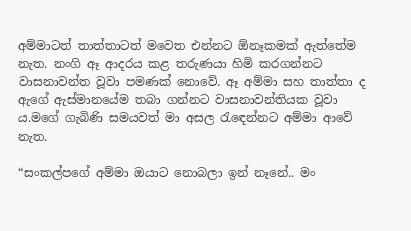අම්මාටත් තාත්තාටත් මවෙත එන්නට ඕනෑකමක් ඇත්තේම නැත. නංගි ඈ ආදරය කළ තරුණයා හිමි කරගන්නට වාසනාවන්ත වූවා පමණක් නොවේ. ඈ අම්මා සහ තාත්තා ද ඇගේ ඇස්මානයේම තබා ගන්නට වාසනාවන්‍තියක වූවා ය.මගේ ගැබිණි සමයවත් මා අසල රැඳෙන්නට අම්මා ආවේ නැත.

“සංකල්පගේ අම්මා ඔයාට නොබලා ඉන් නෑනේ.. මං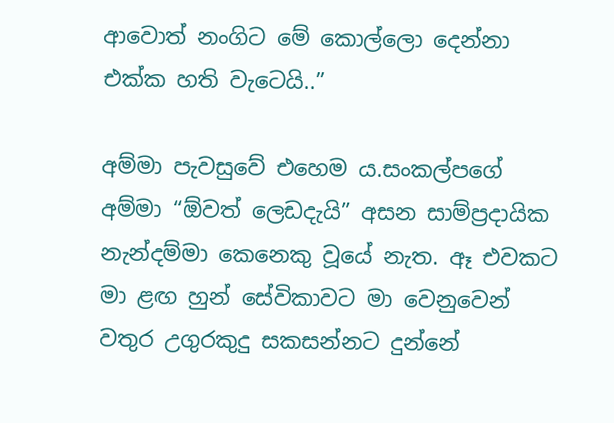ආවොත් නංගිට මේ කොල්ලො දෙන්නා එක්ක හති වැටෙයි..”

අම්මා පැවසුවේ එහෙම ය.සංකල්පගේ අම්මා “ඕවත් ලෙඩදැයි” අසන සාම්ප්‍රදායික නැන්දම්මා කෙනෙකු වූයේ නැත. ඈ එවකට මා ළඟ හුන් සේවිකාවට මා වෙනුවෙන් වතුර උගුරකුදු සකසන්නට දුන්නේ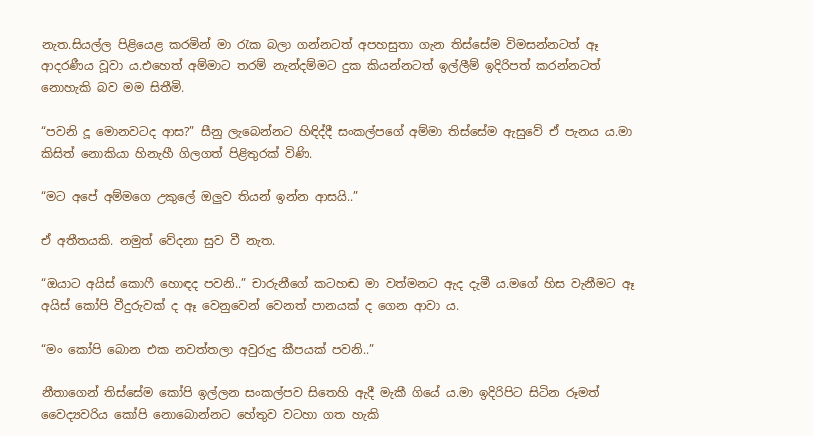නැත.සියල්ල පිළියෙළ කරමින් මා රැක බලා ගන්නටත් අපහසුතා ගැන තිස්සේම විමසන්නටත් ඈ ආදරණීය වූවා ය.එහෙත් අම්මාට තරම් නැන්දම්මට දුක කියන්නටත් ඉල්ලීම් ඉදිරිපත් කරන්නටත් නොහැකි බව මම සිතීමි.

“පවනි දූ මොනවටද ආස?” සීනු ලැබෙන්නට හිඳිද්දී සංකල්පගේ අම්මා තිස්සේම ඇසුවේ ඒ පැනය ය.මා කිසිත් නොකියා හිනැහී ගිලගත් පිළිතුරක් විණි.

“මට අපේ අම්මගෙ උකුලේ ඔලුව තියන් ඉන්න ආසයි..”

ඒ අතීතයකි. නමුත් වේදනා සුව වී නැත.

“ඔයාට අයිස් කොෆී හොඳද පවනි..” චාරුනීගේ කටහඬ මා වත්මනට ඇද දැමී ය.මගේ හිස වැනීමට ඈ අයිස් කෝපි වීදුරුවක් ද ඈ වෙනුවෙන් වෙනත් පානයක් ද ගෙන ආවා ය.

“මං කෝපි බොන එක නවත්තලා අවුරුදු කීපයක් පවනි..”

නීතාගෙන් තිස්සේම කෝපි ඉල්ලන සංකල්පව සිතෙහි ඇදී මැකී ගියේ ය.මා ඉදිරිපිට සිටින රූමත් වෛද්‍යවරිය කෝපි නොබොන්නට හේතුව වටහා ගත හැකි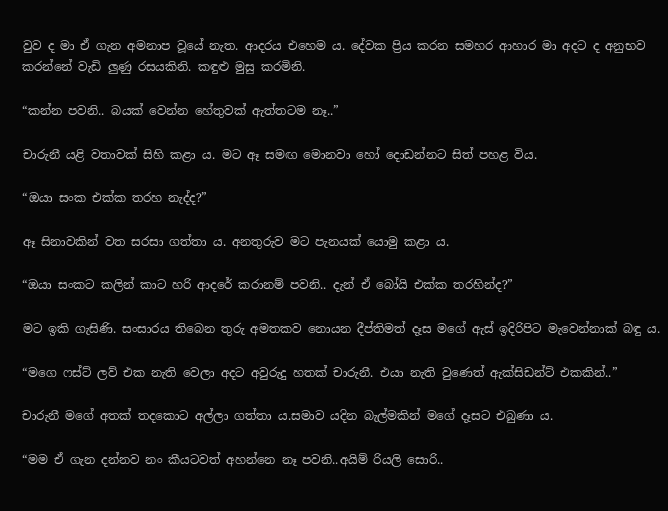වුව ද මා ඒ ගැන අමනාප වූයේ නැත. ආදරය එහෙම ය. දේවක ප්‍රිය කරන සමහර ආහාර මා අදට ද අනුභව කරන්නේ වැඩි ලුණු රසයකිනි. කඳුළු මුසු කරමිනි.

“කන්න පවනි.. බයක් වෙන්න හේතුවක් ඇත්තටම නෑ..”

චාරුනී යළි වතාවක් සිහි කළා ය. මට ඈ සමඟ මොනවා හෝ දොඩන්නට සිත් පහළ විය.

“ඔයා සංක එක්ක තරහ නැද්ද?”

ඈ සිනාවකින් වත සරසා ගත්තා ය. අනතුරුව මට පැනයක් යොමු කළා ය.

“ඔයා සංකට කලින් කාට හරි ආදරේ කරානම් පවනි.. දැන් ඒ බෝයි එක්ක තරහින්ද?”

මට ඉකි ගැසිණි. සංසාරය තිබෙන තුරු අමතකව නොයන දීප්තිමත් දෑස මගේ ඇස් ඉදිරිපිට මැවෙන්නාක් බඳු ය.

“මගෙ ෆස්ට් ලව් එක නැති වෙලා අදට අවුරුදු හතක් චාරුනී. එයා නැති වුණෙත් ඇක්සිඩන්ට් එකකින්..”

චාරුනී මගේ අතක් තදකොට අල්ලා ගත්තා ය.සමාව යදින බැල්මකින් මගේ දෑසට එබුණා ය.

“මම ඒ ගැන දන්නව නං කීයටවත් අහන්නෙ නෑ පවනි..අයිම් රියලි සොරි..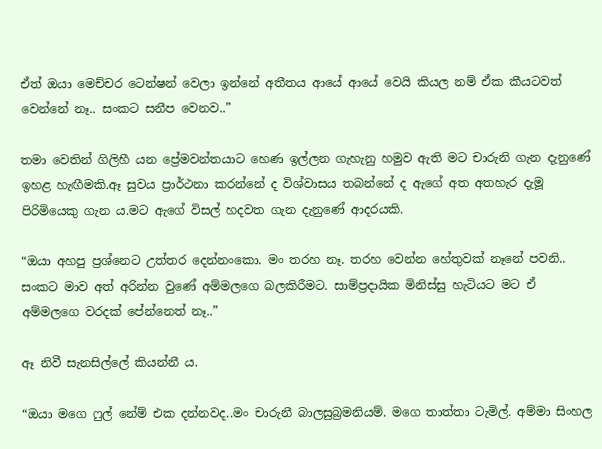ඒත් ඔයා මෙච්චර ටෙන්ෂන් වෙලා ඉන්නේ අතීතය ආයේ ආයේ වෙයි කියල නම් ඒක කීයටවත් වෙන්නේ නෑ.. සංකට සනීප වෙනව..”

තමා වෙතින් ගිලිහී යන ප්‍රේමවන්තයාට හෙණ ඉල්ලන ගැහැනු හමුව ඇති මට චාරුනි ගැන දැනුණේ ඉහළ හැඟීමකි.ඈ සුවය ප්‍රාර්ථනා කරන්නේ ද විශ්වාසය තබන්නේ ද ඇගේ අත අතහැර දැමූ පිරිමියෙකු ගැන ය.මට ඇගේ විසල් හදවත ගැන දැනුණේ ආදරයකි.

“ඔයා අහපු ප්‍රශ්නෙට උත්තර දෙන්නංකො. මං තරහ නෑ. තරහ වෙන්න හේතුවක් නෑනේ පවනි.. සංකට මාව අත් අරින්න වුණේ අම්මලගෙ බලකිරීමට. සාම්ප්‍රදායික මිනිස්සු හැටියට මට ඒ අම්මලගෙ වරදක් පේන්නෙත් නෑ..”

ඈ නිවී සැනසිල්ලේ කියන්නී ය.

“ඔයා මගෙ ෆුල් නේම් එක දන්නවද..මං චාරුනී බාලසුබ්‍රමනියම්. මගෙ තාත්තා ටැමිල්. අම්මා සිංහල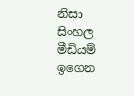නිසා සිංහල මීඩියම් ඉගෙන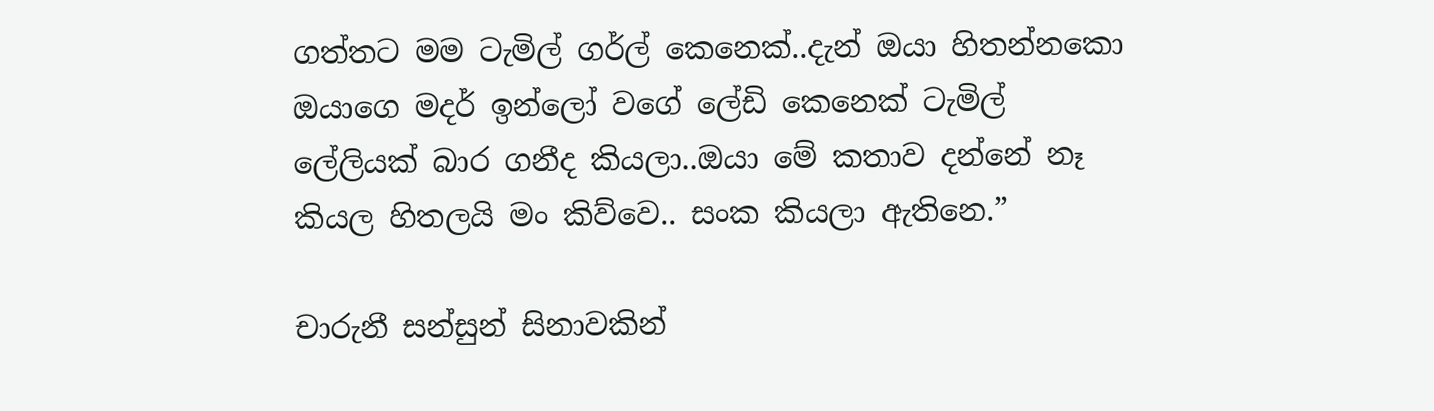ගත්තට මම ටැමිල් ගර්ල් කෙනෙක්..දැන් ඔයා හිතන්නකො ඔයාගෙ මදර් ඉන්ලෝ වගේ ලේඩි කෙනෙක් ටැමිල් ලේලියක් බාර ගනීද කියලා..ඔයා මේ කතාව දන්නේ නෑ කියල හිතලයි මං කිව්වෙ.. සංක කියලා ඇතිනෙ.”

චාරුනී සන්සුන් සිනාවකින්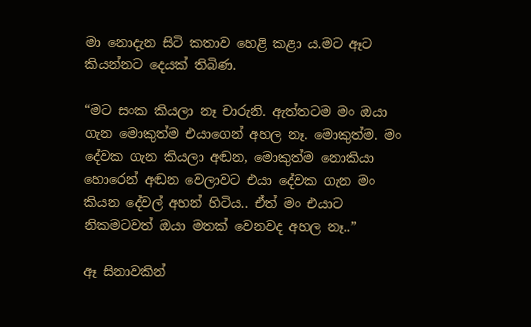මා නොදැන සිටි කතාව හෙළි කළා ය.මට ඈට කියන්නට දෙයක් තිබිණ.

“මට සංක කියලා නෑ චාරුනි. ඇත්තටම මං ඔයා ගැන මොකුත්ම එයාගෙන් අහල නෑ. මොකුත්ම. මං දේවක ගැන කියලා අඬන, මොකුත්ම නොකියා හොරෙන් අඬන වෙලාවට එයා දේවක ගැන මං කියන දේවල් අහන් හිටිය.. ඒත් මං එයාට නිකමටවත් ඔයා මතක් වෙනවද අහල නෑ..”

ඈ සිනාවකින්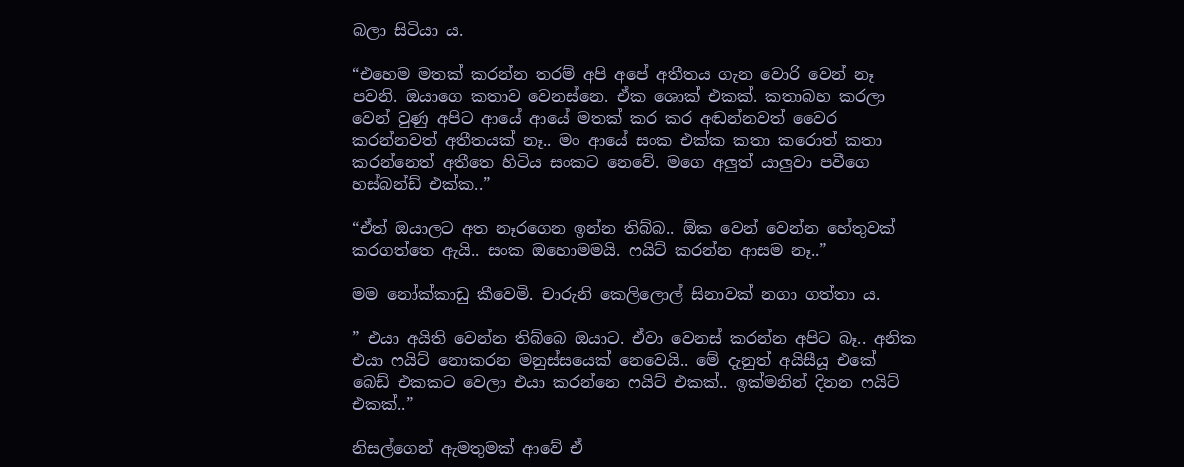බලා සිටියා ය.

“එහෙම මතක් කරන්න තරම් අපි අපේ අතීතය ගැන වොරි වෙන් නෑ පවනි. ඔයාගෙ කතාව වෙනස්නෙ. ඒක ශොක් එකක්. කතාබහ කරලා වෙන් වුණු අපිට ආයේ ආයේ මතක් කර කර අඬන්නවත් වෛර කරන්නවත් අතීතයක් නෑ.. මං ආයේ සංක එක්ක කතා කරොත් කතා කරන්නෙත් අතීතෙ හිටිය සංකට නෙවේ. මගෙ අලුත් යාලුවා පවීගෙ හස්බන්ඩ් එක්ක..”

“ඒත් ඔයාලට අත නෑරගෙන ඉන්න තිබ්බ.. ඕක වෙන් වෙන්න හේතුවක් කරගත්තෙ ඇයි.. සංක ඔහොමමයි. ෆයිට් කරන්න ආසම නෑ..”

මම නෝක්කාඩු කීවෙමි. චාරුනි කෙලිලොල් සිනාවක් නගා ගත්තා ය.

” එයා අයිති වෙන්න තිබ්බෙ ඔයාට. ඒවා වෙනස් කරන්න අපිට බෑ.. අනික එයා ෆයිට් නොකරන මනුස්සයෙක් නෙවෙයි.. මේ දැනුත් අයිසීයූ එකේ බෙඩ් එකකට වෙලා එයා කරන්නෙ ෆයිට් එකක්.. ඉක්මනින් දිනන ෆයිට් එකක්..”

නිසල්ගෙන් ඇමතුමක් ආවේ ඒ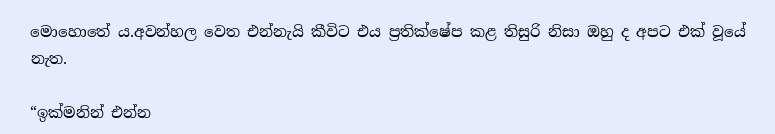මොහොතේ ය.අවන්හල වෙත එන්නැයි කීවිට එය ප්‍රතික්ෂේප කළ තිසුරි නිසා ඔහු ද අපට එක් වූයේ නැත.

“ඉක්මනින් එන්න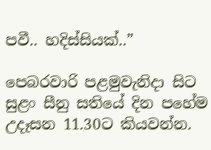පවී.. හදිස්සියක්..”

පෙබරවාරි පළමුවැනිදා සිට සුළං සීනු සතියේ දින පහේම උදෑසන 11.30ට කියවන්න.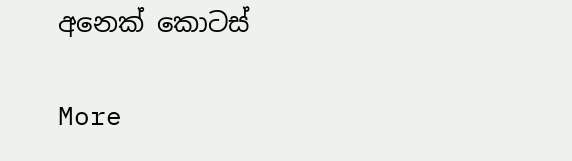අනෙක් කොටස්

More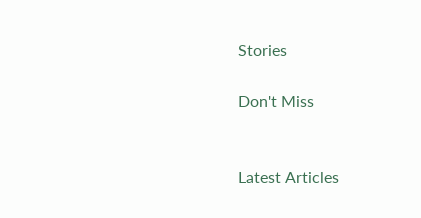Stories

Don't Miss


Latest Articles